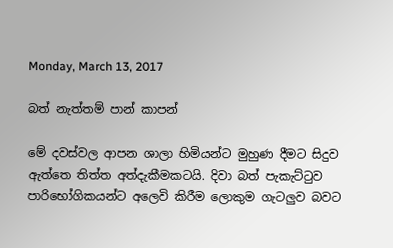Monday, March 13, 2017

බත් නැත්තම් පාන් කාපන්

මේ දවස්වල ආපන ශාලා හිමියන්ට මුහුණ දීමට සිදුව ඇත්තෙ තිත්ත අත්දැකීමකටයි. දිවා බත් පැකැට්ටුව පාරිභෝගිකයන්ට අලෙවි කිරීම ලොකුම ගැටලුව බවට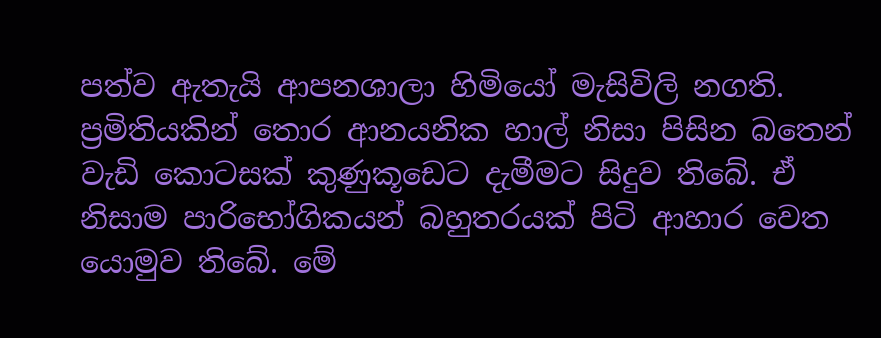පත්ව ඇතැයි ආපනශාලා හිමියෝ මැසිවිලි නගති.  ප්‍රමිතියකින් තොර ආනයනික හාල් නිසා පිසින බතෙන් වැඩි කොටසක් කුණුකූඩෙට දැමීමට සිදුව තිබේ. ඒ නිසාම පාරිභෝගිකයන් බහුතරයක් පිටි ආහාර වෙත යොමුව තිබේ. මේ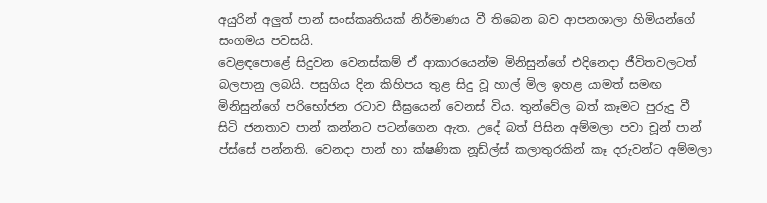අයුරින් අලුත් පාන් සංස්කෘතියක් නිර්මාණය වී තිබෙන බව ආපනශාලා හිමියන්ගේ සංගමය පවසයි.
වෙළඳපොළේ සිදුවන වෙනස්කම් ඒ ආකාරයෙන්ම මිනිසුන්ගේ එදිනෙදා ජීවිතවලටත් බලපානු ලබයි. පසුගිය දින කිහිපය තුළ සිදු වූ හාල් මිල ඉහළ යාමත් සමඟ මිනිසුන්ගේ පරිභෝජන රටාව සීඝ්‍රයෙන් වෙනස් විය. තුන්වේල බත් කෑමට පුරුදු වී සිටි ජනතාව පාන් කන්නට පටන්ගෙන ඇත. උදේ බත් පිසින අම්මලා පවා චූන් පාන් ප්ස්සේ පන්නති. වෙනදා පාන් හා ක්ෂණික නූඩ්ල්ස් කලාතුරකින් කෑ දරුවන්ට අම්මලා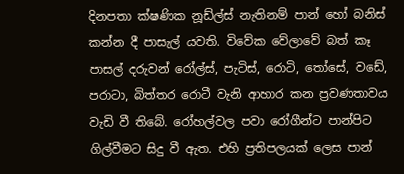දිනපතා ක්ෂණික නූඩ්ල්ස් නැතිනම් පාන් හෝ බනිස් කන්න දී පාසැල් යවති. විවේක වේලාවේ බත් කෑ පාසල් දරුවන් රෝල්ස්, පැටිස්, රොටි, තෝසේ, වඩේ, පරාටා, බිත්තර රොටී වැනි ආහාර කන ප්‍රවණතාවය වැඩි වී තිබේ. රෝහල්වල පවා රෝගීන්ට පාන්පිට ගිල්වීමට සිදු වී ඇත. එහි ප්‍රතිපලයක් ලෙස පාන්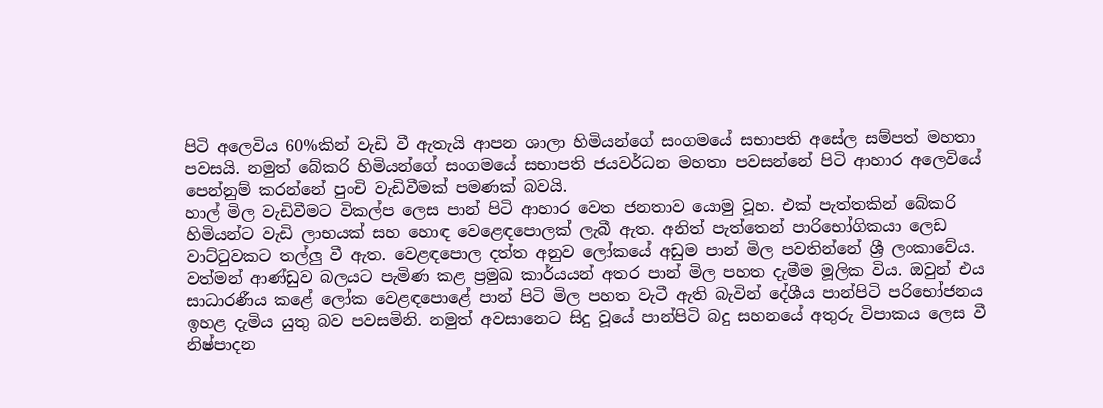පිටි අලෙවිය 60%කින් වැඩි වී ඇතැයි ආපන ශාලා හිමියන්ගේ සංගමයේ සභාපති අසේල සම්පත් මහතා පවසයි. නමුත් බේකරි හිමියන්ගේ සංගමයේ සභාපති ජයවර්ධන මහතා පවසන්නේ පිටි ආහාර අලෙවියේ පෙන්නුම් කරන්නේ පුංචි වැඩිවීමක් පමණක් බවයි.
හාල් මිල වැඩිවීමට විකල්ප ලෙස පාන් පිටි ආහාර වෙත ජනතාව යොමු වූහ. එක් පැත්තකින් බේකරි හිමියන්ට වැඩි ලාභයක් සහ හොඳ වෙළෙඳපොලක් ලැබී ඇත. අනිත් පැත්තෙන් පාරිභෝගිකයා ලෙඩ වාට්ටුවකට තල්ලු වී ඇත. වෙළඳපොල දත්ත අනුව ලෝකයේ අඩුම පාන් මිල පවතින්නේ ශ්‍රී ලංකාවේය. වත්මන් ආණ්ඩුව බලයට පැමිණ කළ ප්‍රමුඛ කාර්යයන් අතර පාන් මිල පහත දැමීම මූලික විය. ඔවුන් එය සාධාරණීය කළේ ලෝක වෙළඳපොළේ පාන් පිටි මිල පහත වැටී ඇති බැවින් දේශීය පාන්පිටි පරිභෝජනය ඉහළ දැමිය යුතු බව පවසමිනි. නමුත් අවසානෙට සිදු වූයේ පාන්පිටි බදු සහනයේ අතුරු විපාකය ලෙස වී නිෂ්පාදන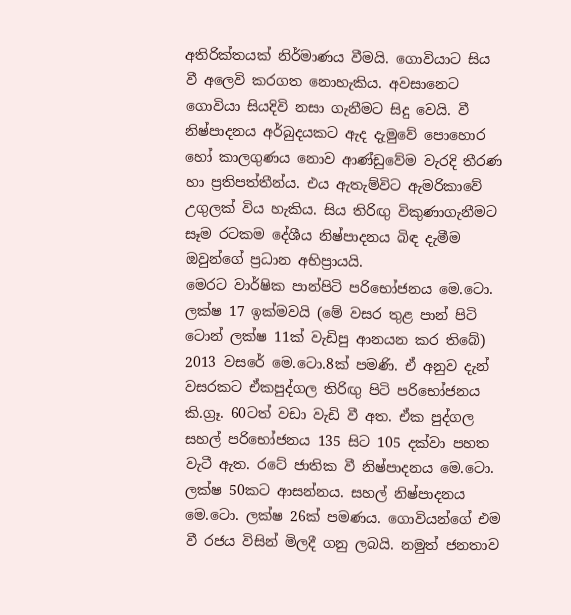අතිරික්තයක් නිර්මාණය වීමයි. ගොවියාට සිය වී අලෙවි කරගත නොහැකිය. අවසානෙට ගොවියා සියදිවි නසා ගැනීමට සිදු වෙයි. වී නිෂ්පාදනය අර්බුදයකට ඇද දැමුවේ පොහොර හෝ කාලගුණය නොව ආණ්ඩුවේම වැරදි තීරණ හා ප්‍රතිපත්තීන්ය. එය ඇතැම්විට ඇමරිකාවේ උගුලක් විය හැකිය. සිය තිරිඟු විකුණාගැනීමට සෑම රටකම දේශීය නිෂ්පාදනය බිඳ දැමීම ඔවුන්ගේ ප්‍රධාන අභිප්‍රායයි.
මෙරට වාර්ෂික පාන්පිටි පරිභෝජනය මෙ.ටො. ලක්ෂ 17 ඉක්මවයි (මේ වසර තුළ පාන් පිටි ටොන් ලක්ෂ 11ක් වැඩිපු ආනයන කර තිබේ) 2013 වසරේ මෙ.ටො.8ක් පමණි. ඒ අනුව දැන් වසරකට ඒකපුද්ගල තිරිඟු පිටි පරිභෝජනය කි.ග්‍රෑ. 60ටත් වඩා වැඩි වී අත. ඒක පුද්ගල සහල් පරිභෝජනය 135 සිට 105 දක්වා පහත වැටී ඇත. රටේ ජාතික වී නිෂ්පාදනය මෙ.ටො. ලක්ෂ 50කට ආසන්නය. සහල් නිෂ්පාදනය මෙ.ටො. ලක්ෂ 26ක් පමණය. ගොවියන්ගේ එම වී රජය විසින් මිලදී ගනු ලබයි. නමුත් ජනතාව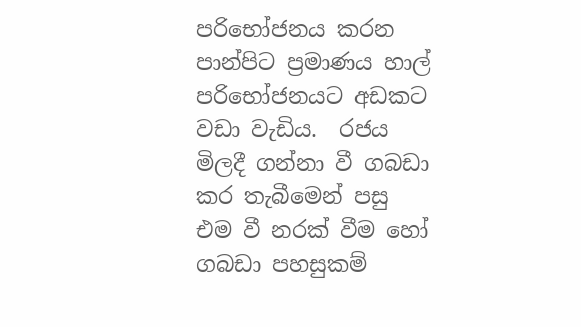පරිභෝජනය කරන පාන්පිට ප්‍රමාණය හාල් පරිභෝජනයට අඩකට වඩා වැඩිය.  රජය මිලදී ගන්නා වී ගබඩා කර තැබීමෙන් පසු එම වී නරක් වීම හෝ ගබඩා පහසුකම්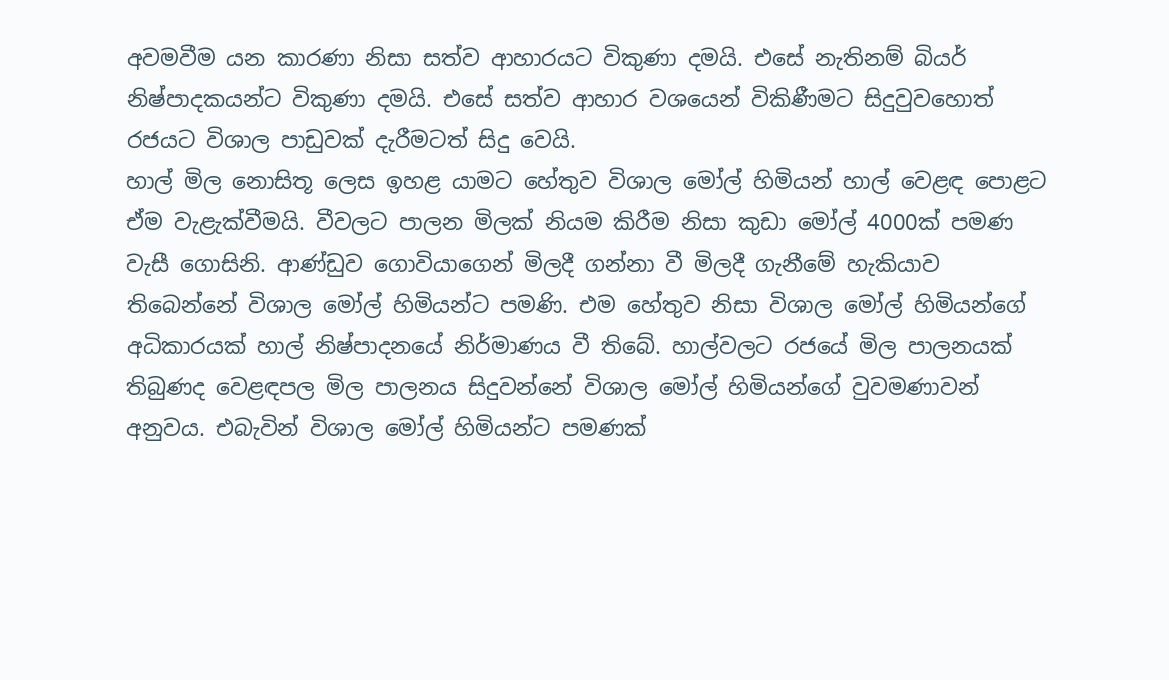අවමවීම යන කාරණා නිසා සත්ව ආහාරයට විකුණා දමයි. එසේ නැතිනම් බියර් නිෂ්පාදකයන්ට විකුණා දමයි. එසේ සත්ව ආහාර වශයෙන් විකිණීමට සිදුවුවහොත් රජයට විශාල පාඩුවක් දැරීමටත් සිදු වෙයි.
හාල් මිල නොසිතූ ලෙස ඉහළ යාමට හේතුව විශාල මෝල් හිමියන් හාල් වෙළඳ පොළට ඒම වැළැක්වීමයි. වීවලට පාලන මිලක් නියම කිරීම නිසා කුඩා මෝල් 4000ක් පමණ වැසී ගොසිනි. ආණ්ඩුව ගොවියාගෙන් මිලදී ගන්නා වී මිලදී ගැනීමේ හැකියාව තිබෙන්නේ විශාල මෝල් හිමියන්ට පමණි. එම හේතුව නිසා විශාල මෝල් හිමියන්ගේ අධිකාරයක් හාල් නිෂ්පාදනයේ නිර්මාණය වී තිබේ. හාල්වලට ‍රජයේ මිල පාලනයක් තිබුණද වෙළඳපල මිල පාලනය සිදුවන්නේ විශාල මෝල් හිමියන්ගේ වුවමණාවන් අනුවය. එබැවින් විශාල මෝල් හිමියන්ට පමණක්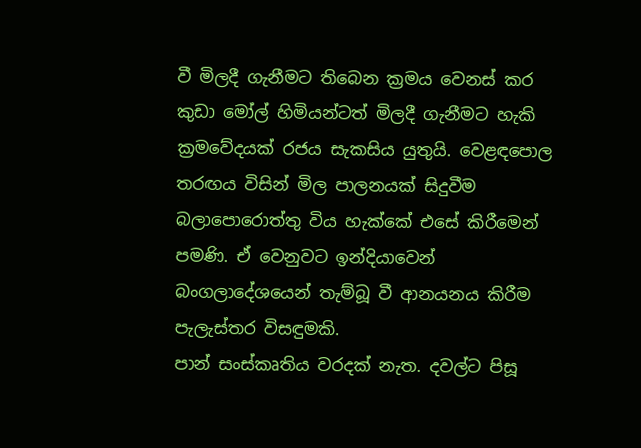වී මිලදී ගැනීමට තිබෙන ක්‍රමය වෙනස් කර කුඩා මෝල් හිමියන්ටත් මිලදී ගැනීමට හැකි ක්‍රමවේදයක් රජය සැකසිය යුතුයි. වෙළඳපොල තරඟය විසින් මිල පාලනයක් සිදුවීම බලාපොරොත්තු විය හැක්කේ එසේ කිරීමෙන් පමණි. ඒ වෙනුවට ඉන්දියාවෙන් බංගලාදේශයෙන් තැම්බූ වී ආනයනය කිරීම පැලැස්තර විසඳුමකි.
පාන් සංස්කෘතිය වරදක් නැත. දවල්ට පිසූ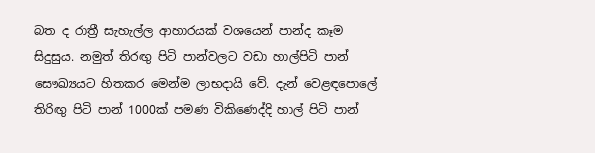බත ද රාත්‍රී සැහැල්ල ආහාරයක් වශයෙන් පාන්ද කෑම සිදුසුය. නමුත් තිරඟු පිටි පාන්වලට වඩා හාල්පිටි පාන් සෞඛ්‍යයට හිතකර මෙන්ම ලාභදායි වේ. දැන් වෙළඳපොලේ තිරිඟු පිටි පාන් 1000ක් පමණ විකිණෙද්දි හාල් පිටි පාන්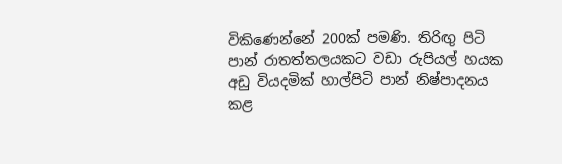විකිණෙන්නේ 200ක් පමණි. තිරිඟු පිටි පාන් රාතත්තලයකට වඩා රුපියල් හයක අඩු වියදමික් හාල්පිටි පාන් නිෂ්පාදනය කළ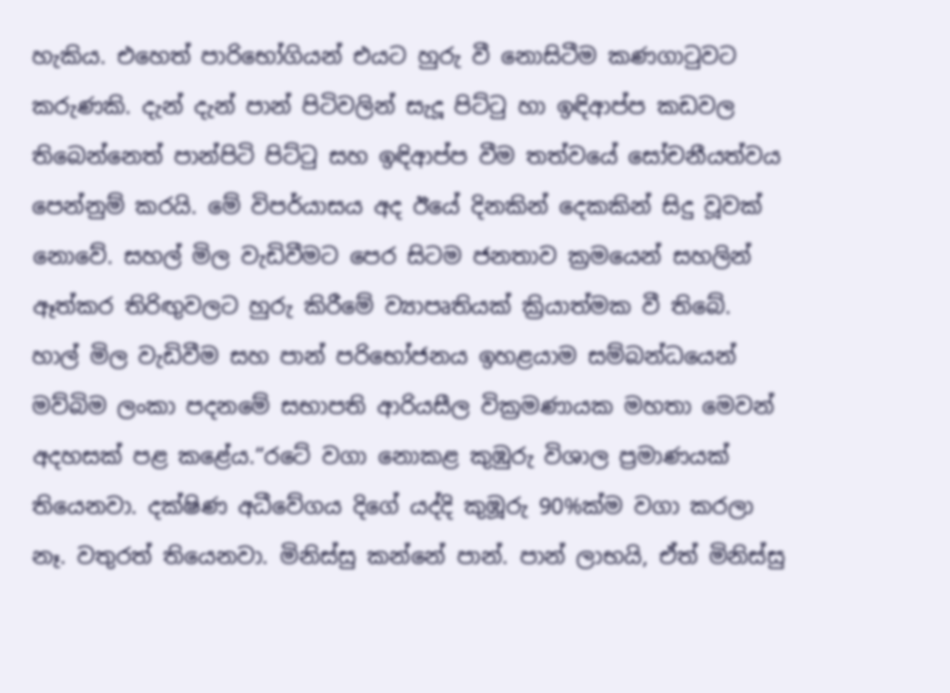හැකිය. එහෙත් පාරිභෝගියන් එයට හුරු වී නොසිටීම කණගාටුවට කරුණකි. දැන් දැන් පාන් පිටිවලින් සැදූ පිට්ටු හා ඉඳිආප්ප කඩවල තිබෙන්නෙත් පාන්පිටි පිට්ටු සහ ඉඳිආප්ප වීම තත්වයේ සෝචනීයත්වය පෙන්නුම් කරයි. මේ විපර්යාසය අද ඊයේ දිනකින් දෙකකින් සිදු වූවක් නොවේ. සහල් මිල වැඩිවීමට පෙර සිටම ජනතාව ක්‍රමයෙන් සහලින් ඈත්කර තිරිඟුවලට හුරු කිරීමේ ව්‍යාපෘතියක් ක්‍රියාත්මක වී තිබේ.
හාල් මිල වැඩිවීම සහ පාන් පරිභෝජනය ඉහළයාම සම්බන්ධයෙන් මව්බිම ලංකා පදනමේ සභාපති ආරියසීල වික්‍රමණායක මහතා මෙවන් අදහසක් පළ කළේය.“රටේ වගා නොකළ කුඹුරු විශාල ප්‍රමාණයක් තියෙනවා. දක්ෂිණ අධීවේගය දිගේ යද්දි කුඹූරු 90%ක්ම වගා කරලා නෑ. වතුරත් තියෙනවා. මිනිස්සු කන්නේ පාන්. පාන් ලාභයි, ඒත් මිනිස්සු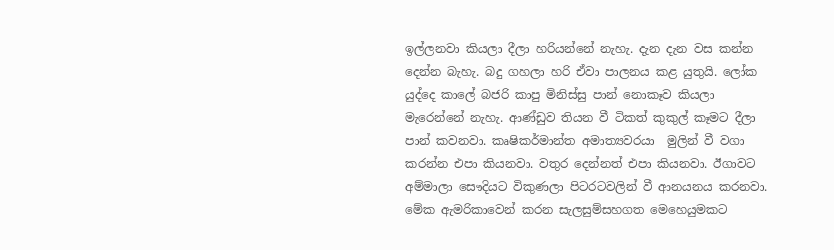ඉල්ලනවා කියලා දීලා හරියන්නේ නැහැ. දැන දැන වස කන්න දෙන්න බැහැ. බදු ගහලා හරි ඒවා පාලනය කළ යුතුයි. ලෝක යුද්දෙ කාලේ බජරි කාපු මිනිස්සු පාන් නොකෑව කියලා මැරෙන්නේ නැහැ. ආණ්ඩුව තියන වී ටිකත් කුකුල් කෑමට දීලා පාන් කවනවා. කෘෂිකර්මාන්ත අමාත්‍යවරයා  මුලින් වී වගා කරන්න එපා කියනවා. වතුර දෙන්නත් එපා කියනවා. ඊගාවට අම්මාලා සෞදියට විකුණලා පිටරටවලින් වී ආනයනය කරනවා. මේක ඇමරිකාවෙන් කරන සැලසුම්සහගත මෙහෙයුමකට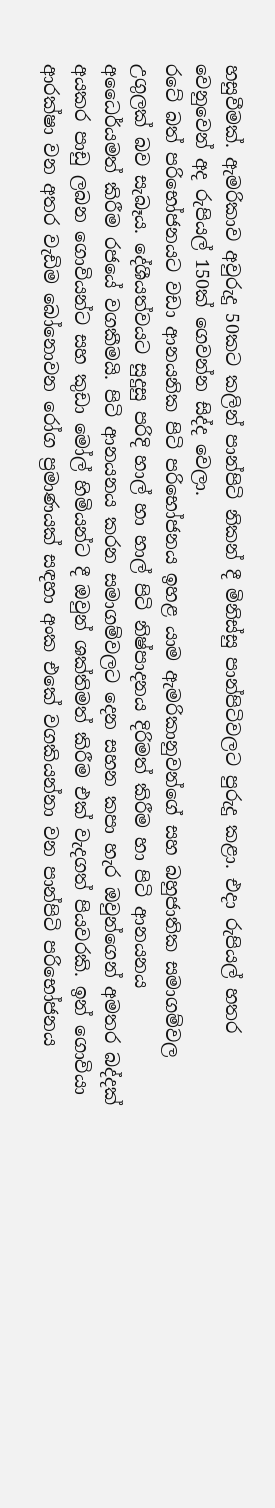හසුවීමක්. ඇමරිකාව අවුරුදු 50කට කලින් පාන්පිටි නිකන් දී මිනිස්සු පාන්පිටිවලට පුරුදු කළා. එදා රුපියල් හතර වෙනුවෙන් අද රුපියල් 150ක් ගෙවන්න සිද්ද වෙලා.
රටේ බත් පරිභෝජනයට වඩා ආනයනික පිටි පරිභෝජනය ඉහළ යාම ඇමරිකානුවන්ගේ සහ බහුජාතික සමාගම්වල උගුලක් බව සැබෑය. දේශීයත්වයට සුදුසු පරිදි හාල් හා හාල් පිටි නිෂ්පාදනය දිරිමත් කිරීම හා පිටි ආනයනය අධෛර්යමත් කිරීම රජයේ වගකීමයි. පිටි ආනයනය කරන සමාගම්වලට දෙන සහන කපා හැර ඔවුන්ගෙන් අමතර බද්දක් අයකර පාඩු ලබන ගොවියන්ට සහ කුඩා මෝල් හිමියන්ට දී ඔවුන් ශක්තිමත් කිරීම එක් වැදගත් පියවරකි. ඉන් ගොවියා ආරක්ෂා වන අතර වැඩිම බෝනොවන රෝග ප්‍රමාණයක් සඳහා අංක එකේ වගකියන්නා වන පාන්පිටි පරිභෝජනය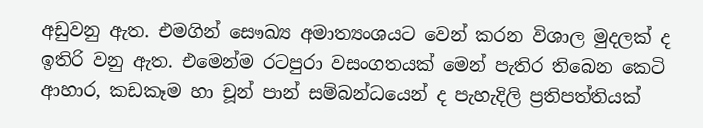අඩුවනු ඇත. එමගින් සෞඛ්‍ය අමාත්‍යංශයට වෙන් කරන විශාල මුදලක් ද ඉතිරි වනු ඇත. එමෙන්ම රටපුරා වසංගතයක් මෙන් පැතිර තිබෙන කෙටි ආහාර, කඩකෑම හා චූන් පාන් සම්බන්ධයෙන් ද පැහැදිලි ප්‍රතිපත්තියක්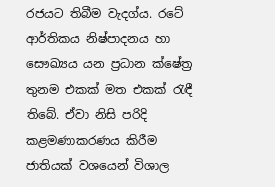රජයට තිබීම වැදග්ය. රටේ ආර්තිකය නිෂ්පාදනය හා සෞඛ්‍යය යන ප්‍රධාන ක්ෂේත්‍ර තුනම එකක් මත එකක් රැඳී තිබේ. ඒවා නිසි පරිදි කළමණාකරණය කිරීම ජාතියක් වශයෙන් විශාල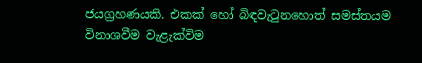ජයග්‍රහණයකි. එකක් හෝ බිඳවැටුනහොත් සමස්තයම විනාශවීම වැළැක්විම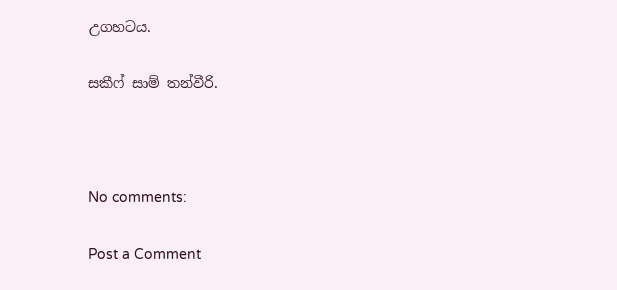උගහටය.

සකීෆ් සාම් තන්වීරි.



No comments:

Post a Comment